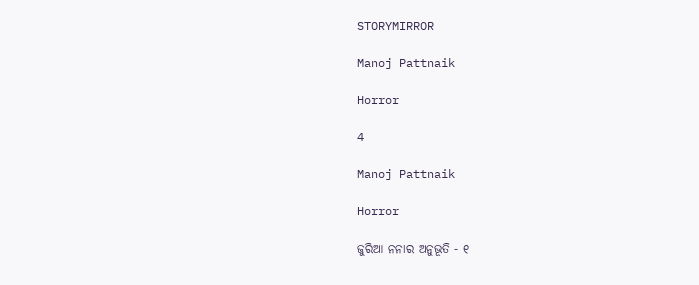STORYMIRROR

Manoj Pattnaik

Horror

4

Manoj Pattnaik

Horror

ଜୁରିଆ ନନାର ଅନୁଭୂତି - ୧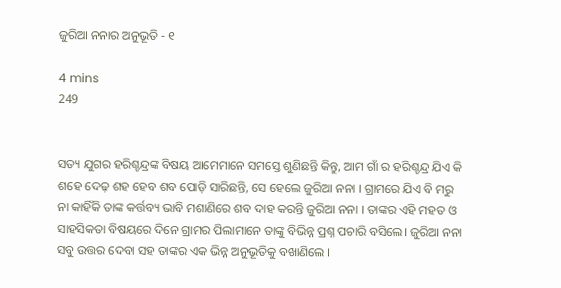ଜୁରିଆ ନନାର ଅନୁଭୂତି - ୧

4 mins
249


ସତ୍ୟ ଯୁଗର ହରିଶ୍ଚନ୍ଦ୍ରଙ୍କ ବିଷୟ ଆମେମାନେ ସମସ୍ତେ ଶୁଣିଛନ୍ତି କିନ୍ତୁ, ଆମ ଗାଁ ର ହରିଶ୍ଚନ୍ଦ୍ର ଯିଏ କି ଶହେ ଦେଢ଼ ଶହ ହେବ ଶବ ପୋଡ଼ି ସାରିଛନ୍ତି, ସେ ହେଲେ ଜୁରିଆ ନନା । ଗ୍ରାମରେ ଯିଏ ବି ମରୁ ନା କାହିଁକି ତାଙ୍କ କର୍ତ୍ତବ୍ୟ ଭାବି ମଶାଣିରେ ଶବ ଦାହ କରନ୍ତି ଜୁରିଆ ନନା । ତାଙ୍କର ଏହି ମହତ ଓ ସାହସିକତା ବିଷୟରେ ଦିନେ ଗ୍ରାମର ପିଲାମାନେ ତାଙ୍କୁ ବିଭିନ୍ନ ପ୍ରଶ୍ନ ପଚାରି ବସିଲେ। ଜୁରିଆ ନନା ସବୁ ଉତ୍ତର ଦେବା ସହ ତାଙ୍କର ଏକ ଭିନ୍ନ ଅନୁଭୂତିକୁ ବଖାଣିଲେ ।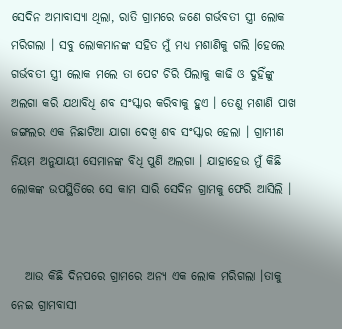ସେଦିନ ଅମାବାସ୍ୟା ଥିଲା, ରାତି ଗ୍ରାମରେ ଜଣେ ଗର୍ଭବତୀ ସ୍ତ୍ରୀ ଲୋକ ମରିଗଲା । ସବୁ ଲୋକମାନଙ୍କ ସହିତ ମୁଁ ମଧ୍ୟ ମଶାଣିକୁ ଗଲି ।ହେଲେ ଗର୍ଭବତୀ ସ୍ତ୍ରୀ ଲୋକ ମଲେ ତା ପେଟ ଚିରି ପିଲାକୁ କାଢି ଓ ଦୁହିଁଙ୍କୁ ଅଲଗା କରି ଯଥାବିଧି ଶବ ସଂସ୍କାର କରିବାକୁ ହୁଏ । ତେଣୁ ମଶାଣି ପାଖ ଜଙ୍ଗଲର ଏକ ନିଛାଟିଆ ଯାଗା ଦେଖି ଶବ ସଂସ୍କାର ହେଲା । ଗ୍ରାମୀଣ ନିୟମ ଅନୁଯାୟୀ ସେମାନଙ୍କ ବିଧି ପୁଣି ଅଲଗା । ଯାହାହେଉ ମୁଁ କିଛି ଲୋକଙ୍କ ଉପସ୍ଥିତିରେ ସେ କାମ ସାରି ସେଦିନ ଗ୍ରାମକୁ ଫେରି ଆସିଲି ।


   ଆଉ କିଛି ଦିନପରେ ଗ୍ରାମରେ ଅନ୍ୟ ଏକ ଲୋକ ମରିଗଲା ।ତାକୁ ନେଇ ଗ୍ରାମବାସୀ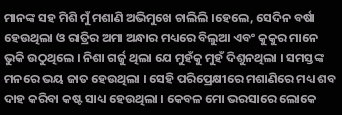ମାନଙ୍କ ସହ ମିଶି ମୁଁ ମଶାଣି ଅଭିମୁଖେ ଚାଲିଲି ।ହେଲେ, ସେଦିନ ବର୍ଷା ହେଉଥିଲା ଓ ରାତ୍ରିର ଅମା ଅନ୍ଧାର ମଧ୍ୟରେ ବିଲୁଆ ଏବଂ କୁକୁର ମାନେ ଭୁକି ଉଠୁଥିଲେ । ନିଶା ଗର୍ଜୁ ଥିଲା ଯେ ମୁହଁକୁ ମୁହଁ ଦିଶୁନଥିଲା । ସମସ୍ତଙ୍କ ମନରେ ଭୟ ଜାତ ହେଉଥିଲା । ସେହି ପରିପ୍ରେକ୍ଷୀରେ ମଶାଣିରେ ମଧ୍ୟ ଶବ ଦାହ କରିବା କଷ୍ଟ ସାଧ୍ୟ ହେଉଥିଲା । କେବଳ ମୋ ଭରସାରେ ଲୋକେ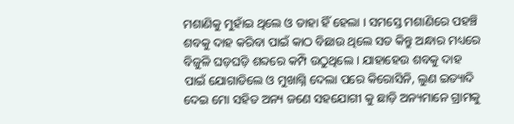ମଶାଣିକୁ ମୁହାଁଇ ଥିଲେ ଓ ତାହା ହିଁ ହେଲା । ସମସ୍ତେ ମଶାଣିରେ ପହଞ୍ଚି ଶବକୁ ଦାହ କରିବା ପାଇଁ କାଠ ବିଛାଉ ଥିଲେ ସତ କିନ୍ତୁ ଅନ୍ଧାର ମଧ୍ୟରେ ବିଜୁଳି ଘଡ଼ଘଡ଼ି ଶବ୍ଦରେ କମ୍ପି ଉଠୁଥିଲେ । ଯାହାହେଉ ଶବକୁ ଦାହ ପାଇଁ ଯୋଗାଡିଲେ ଓ ମୁଖାଗ୍ନି ଦେଲା ପରେ କିରୋସିନି, ଲୁଣ ଇତ୍ୟାଦି ଦେଇ ମୋ ସହିତ ଅନ୍ୟ ଜଣେ ସହଯୋଗୀ କୁ ଛାଡ଼ି ଅନ୍ୟମାନେ ଗ୍ରାମକୁ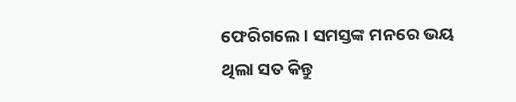ଫେରିଗଲେ। ସମସ୍ତଙ୍କ ମନରେ ଭୟ ଥିଲା ସତ କିନ୍ତୁ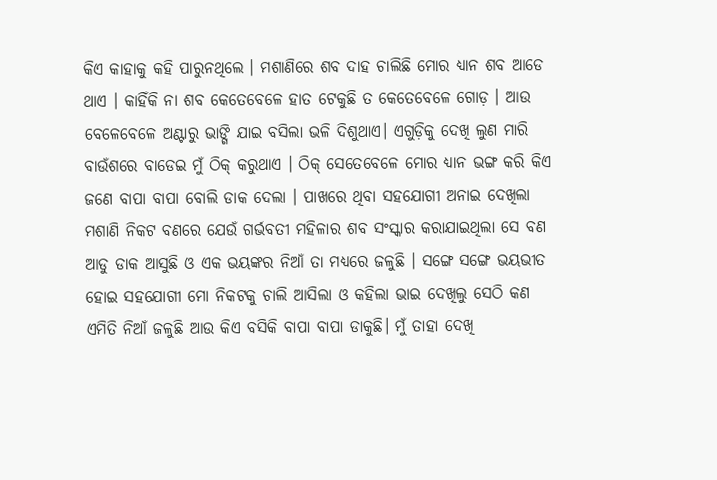କିଏ କାହାକୁ କହି ପାରୁନଥିଲେ । ମଶାଣିରେ ଶବ ଦାହ ଚାଲିଛି ମୋର ଧ୍ୟାନ ଶବ ଆଡେ ଥାଏ । କାହିଁକି ନା ଶବ କେତେବେଳେ ହାତ ଟେକୁଛି ତ କେତେବେଳେ ଗୋଡ଼ । ଆଉ ବେଳେବେଳେ ଅଣ୍ଟାରୁ ଭାଙ୍ଗି ଯାଇ ବସିଲା ଭଳି ଦିଶୁଥାଏ। ଏଗୁଡ଼ିକୁ ଦେଖି ଲୁଣ ମାରି ବାଉଁଶରେ ବାଡେଇ ମୁଁ ଠିକ୍ କରୁଥାଏ । ଠିକ୍ ସେତେବେଳେ ମୋର ଧ୍ୟାନ ଭଙ୍ଗ କରି କିଏ ଜଣେ ବାପା ବାପା ବୋଲି ଡାକ ଦେଲା । ପାଖରେ ଥିବା ସହଯୋଗୀ ଅନାଇ ଦେଖିଲା ମଶାଣି ନିକଟ ବଣରେ ଯେଉଁ ଗର୍ଭବତୀ ମହିଳାର ଶବ ସଂସ୍କାର କରାଯାଇଥିଲା ସେ ବଣ ଆଡୁ ଡାକ ଆସୁଛି ଓ ଏକ ଭୟଙ୍କର ନିଆଁ ତା ମଧ୍ୟରେ ଜଳୁଛି । ସଙ୍ଗେ ସଙ୍ଗେ ଭୟଭୀତ ହୋଇ ସହଯୋଗୀ ମୋ ନିକଟକୁ ଚାଲି ଆସିଲା ଓ କହିଲା ଭାଇ ଦେଖିଲୁ ସେଠି କଣ ଏମିତି ନିଆଁ ଜଳୁଛି ଆଉ କିଏ ବସିକି ବାପା ବାପା ଡାକୁଛି। ମୁଁ ତାହା ଦେଖି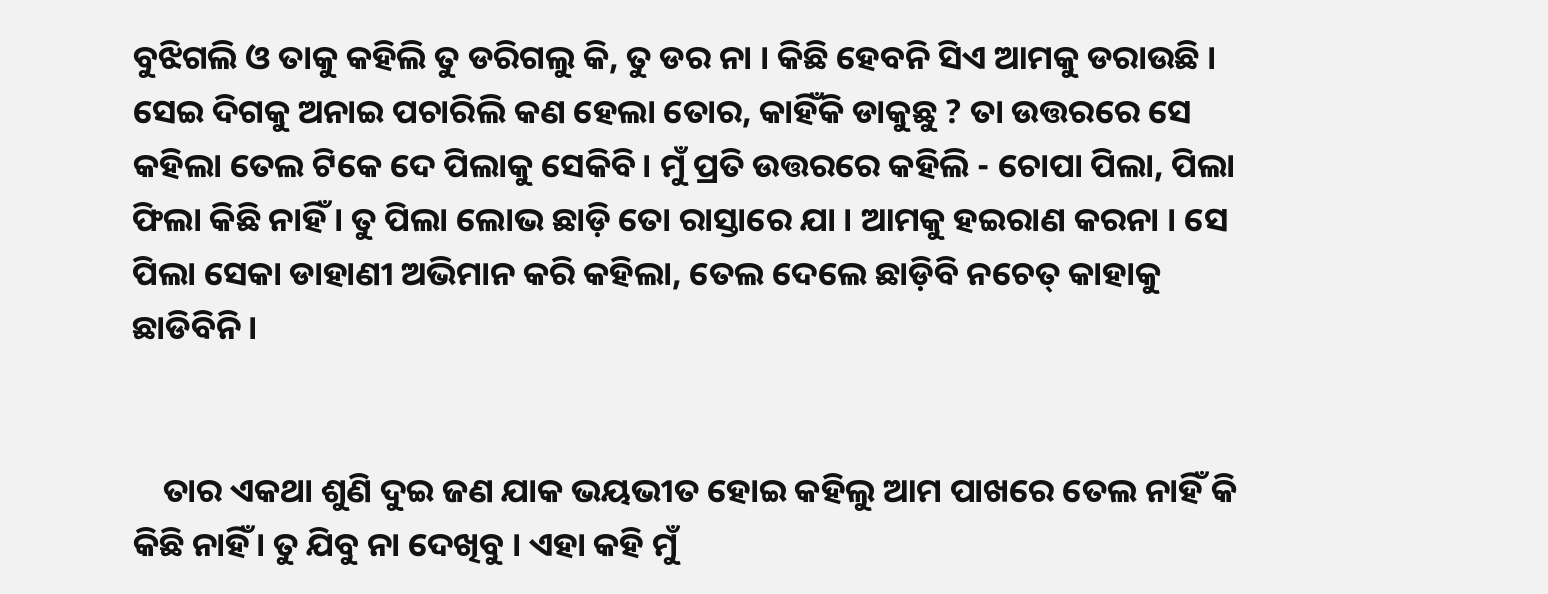ବୁଝିଗଲି ଓ ତାକୁ କହିଲି ତୁ ଡରିଗଲୁ କି, ତୁ ଡର ନା । କିଛି ହେବନି ସିଏ ଆମକୁ ଡରାଉଛି । ସେଇ ଦିଗକୁ ଅନାଇ ପଚାରିଲି କଣ ହେଲା ତୋର, କାହିଁକି ଡାକୁଛୁ ? ତା ଉତ୍ତରରେ ସେ କହିଲା ତେଲ ଟିକେ ଦେ ପିଲାକୁ ସେକିବି। ମୁଁ ପ୍ରତି ଉତ୍ତରରେ କହିଲି - ଚୋପା ପିଲା, ପିଲା ଫିଲା କିଛି ନାହିଁ । ତୁ ପିଲା ଲୋଭ ଛାଡ଼ି ତୋ ରାସ୍ତାରେ ଯା । ଆମକୁ ହଇରାଣ କରନା । ସେ ପିଲା ସେକା ଡାହାଣୀ ଅଭିମାନ କରି କହିଲା, ତେଲ ଦେଲେ ଛାଡ଼ିବି ନଚେତ୍ କାହାକୁ ଛାଡିବିନି।


    ତାର ଏକଥା ଶୁଣି ଦୁଇ ଜଣ ଯାକ ଭୟଭୀତ ହୋଇ କହିଲୁ ଆମ ପାଖରେ ତେଲ ନାହିଁ କି କିଛି ନାହିଁ। ତୁ ଯିବୁ ନା ଦେଖିବୁ । ଏହା କହି ମୁଁ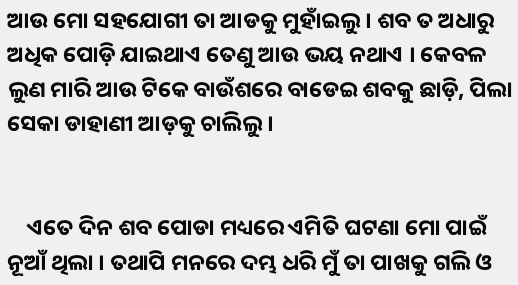ଆଉ ମୋ ସହଯୋଗୀ ତା ଆଡକୁ ମୁହାଁଇଲୁ । ଶବ ତ ଅଧାରୁ ଅଧିକ ପୋଡ଼ି ଯାଇଥାଏ ତେଣୁ ଆଉ ଭୟ ନଥାଏ । କେବଳ ଲୁଣ ମାରି ଆଉ ଟିକେ ବାଉଁଶରେ ବାଡେଇ ଶବକୁ ଛାଡ଼ି, ପିଲା ସେକା ଡାହାଣୀ ଆଡ଼କୁ ଚାଲିଲୁ ।


    ଏତେ ଦିନ ଶବ ପୋଡା ମଧ୍ୟରେ ଏମିତି ଘଟଣା ମୋ ପାଇଁ ନୂଆଁ ଥିଲା । ତଥାପି ମନରେ ଦମ୍ଭ ଧରି ମୁଁ ତା ପାଖକୁ ଗଲି ଓ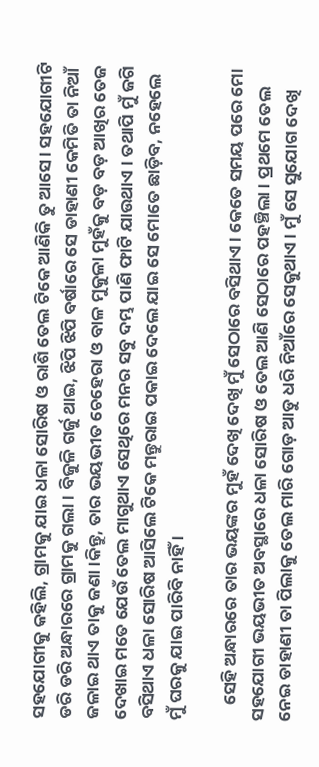ସହଯୋଗୀକୁ କହିଲି, ଗ୍ରାମକୁ ଯାଇ ଧଳା ସୋରିଷ ଓ ରାଶି ତେଲ ଟିକେ ଆଣିକି ତୁ ଆସେ। ସହଯୋଗୀଟି ଡରି ଡରି ଅନ୍ଧାରରେ ଗ୍ରାମକୁ ଗଲା । ବିଜୁଳି ଗର୍ଜୁ ଥାଇ, ଝିପି ଝିପି ବର୍ଷାରେ ସେ ଡାହାଣୀ କେମିତି ତା ନିଆଁ ଜଳାଇ ଥାଏ ତାକୁ ଜଣା ।କିନ୍ତୁ, ତାର ଭୟଭୀତ ଚେହେରା ଓ ବାଳ ମୁକୁଳା ମୁହଁକୁ ବଡ଼ ବଡ଼ ଆଖିର ତେଜ ଦେଖାଇ ମତେ ଯେଉଁ ତେଲ ମାଗୁଥାଏ ସେଥିରେ ମନର ସବୁ ଦମ୍ଭ ପାଣି ଫାଟି ଯାଉଥାଏ । ତଥାପି ମୁଁ ଜଗି ବସିଥାଏ ଧଳା ସୋରିଷ ଆସିଲେ ଟିକେ ମନ୍ତୁରାଇ ପକାଇ ଦେଲେ ଯାଇ ସେ ମୋତେ ଛାଡ଼ିବ, ନହେଲେ ମୁଁ ଘରକୁ ଯାଇ ପାରିବି ନାହିଁ ।

    ସେହି ଅନ୍ଧାରରେ ତାର ଭୟଙ୍କର ମୁହଁ ଦେଖି ଦେଖି ମୁଁ ସେଠାରେ ବସିଥାଏ । କେତେ ସମୟ ପରେ ମୋ ସହଯୋଗୀ ଭୟଭୀତ ଅବସ୍ଥାରେ ଧଳା ସୋରିଷ ଓ ତେଲ ଆଣି ସେଠାରେ ପହଞ୍ଚିଲା । ପ୍ରଥମେ ତେଲ ନେଇ ଡାହାଣୀ ତା ପିଲାକୁ ତେଲ ମାରି ଗୋଡ଼ ଆଡୁ ଧରି ନିଆଁରେ ସେକୁଥାଏ । ମୁଁ ସେ ସୁଯୋଗ ଦେଖି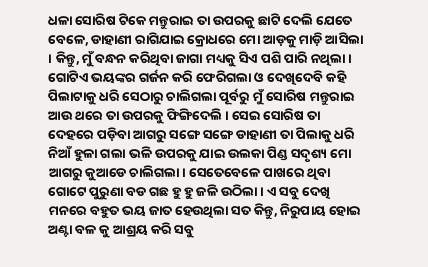ଧଳା ସୋରିଷ ଟିକେ ମନ୍ତୁରାଇ ତା ଉପରକୁ ଛାଟି ଦେଲି ଯେତେ ବେଳେ, ଡାହାଣୀ ରାଗିଯାଇ କ୍ରୋଧରେ ମୋ ଆଡ଼କୁ ମାଡ଼ି ଆସିଲା । କିନ୍ତୁ, ମୁଁ ବନ୍ଧନ କରିଥିବା ଜାଗା ମଧ୍ୟକୁ ସିଏ ପଶି ପାରି ନଥିଲା । ଗୋଟିଏ ଭୟଙ୍କର ଗର୍ଜନ କରି ଫେରିଗଲା ଓ ଦେଖିଦେବି କହି ପିଲାଟାକୁ ଧରି ସେଠାରୁ ଚାଲିଗଲା ପୂର୍ବରୁ ମୁଁ ସୋରିଷ ମନ୍ତୁରାଇ ଆଉ ଥରେ ତା ଉପରକୁ ଫିଙ୍ଗିଦେଲି । ସେଇ ସୋରିଷ ତା ଦେହରେ ପଡ଼ିବା ଆଗରୁ ସଙ୍ଗେ ସଙ୍ଗେ ଡାହାଣୀ ତା ପିଲାକୁ ଧରି ନିଆଁ ହୁଳା ଗଲା ଭଳି ଉପରକୁ ଯାଇ ଉଲକା ପିଣ୍ଡ ସଦୃଶ୍ୟ ମୋ ଆଗରୁ କୁଆଡେ ଚାଲିଗଲା। ସେତେବେଳେ ପାଖରେ ଥିବା ଗୋଟେ ପୁରୁଣା ବଡ ଗଛ ହୁ ହୁ ଜଳି ଉଠିଲା । ଏ ସବୁ ଦେଖି ମନରେ ବହୁତ ଭୟ ଜାତ ହେଉଥିଲା ସତ କିନ୍ତୁ, ନିରୁପାୟ ହୋଇ ଅଣ୍ଟା ବଳ କୁ ଆଶ୍ରୟ କରି ସବୁ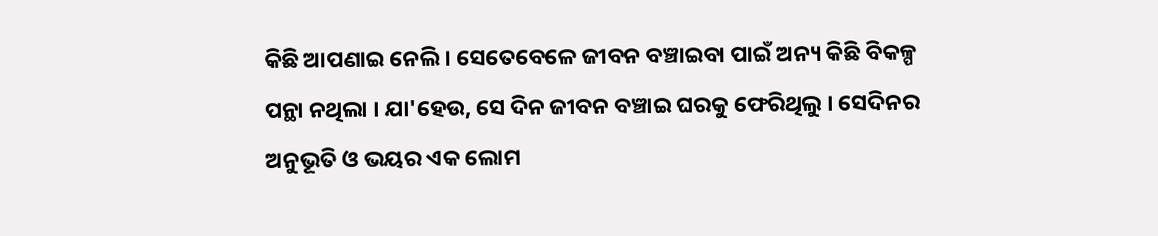କିଛି ଆପଣାଇ ନେଲି । ସେତେବେଳେ ଜୀବନ ବଞ୍ଚାଇବା ପାଇଁ ଅନ୍ୟ କିଛି ବିକଳ୍ପ ପନ୍ଥା ନଥିଲା । ଯା'ହେଉ, ସେ ଦିନ ଜୀବନ ବଞ୍ଚାଇ ଘରକୁ ଫେରିଥିଲୁ । ସେଦିନର ଅନୁଭୂତି ଓ ଭୟର ଏକ ଲୋମ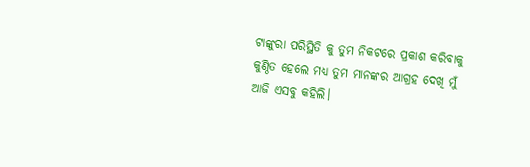ଟାଙ୍କୁରା ପରିସ୍ଥିତି କୁ ତୁମ ନିକଟରେ ପ୍ରକାଶ କରିବାକୁ କୁଣ୍ଠିତ ହେଲେ ମଧ୍ୟ ତୁମ ମାନଙ୍କର ଆଗ୍ରହ ଦେଖି ମୁଁ ଆଜି ଏସବୁ କହିଲି।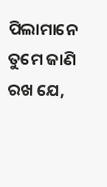ପିଲାମାନେ ତୁମେ ଜାଣି ରଖ ଯେ,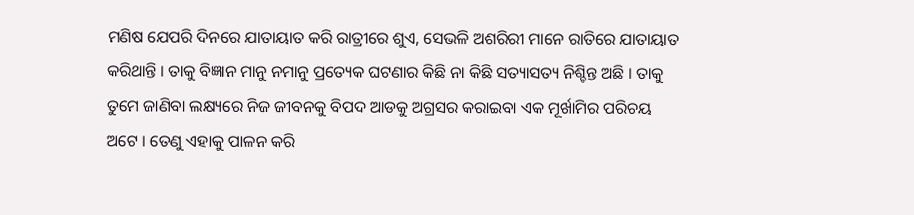ମଣିଷ ଯେପରି ଦିନରେ ଯାତାୟାତ କରି ରାତ୍ରୀରେ ଶୁଏ, ସେଭଳି ଅଶରିରୀ ମାନେ ରାତିରେ ଯାତାୟାତ କରିଥାନ୍ତି । ତାକୁ ବିଜ୍ଞାନ ମାନୁ ନମାନୁ ପ୍ରତ୍ୟେକ ଘଟଣାର କିଛି ନା କିଛି ସତ୍ୟାସତ୍ୟ ନିଶ୍ଚିନ୍ତ ଅଛି । ତାକୁ ତୁମେ ଜାଣିବା ଲକ୍ଷ୍ୟରେ ନିଜ ଜୀବନକୁ ବିପଦ ଆଡକୁ ଅଗ୍ରସର କରାଇବା ଏକ ମୂର୍ଖାମିର ପରିଚୟ ଅଟେ । ତେଣୁ ଏହାକୁ ପାଳନ କରି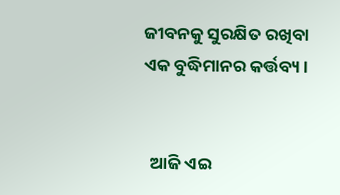ଜୀବନକୁ ସୁରକ୍ଷିତ ରଖିବା ଏକ ବୁଦ୍ଧିମାନର କର୍ତ୍ତବ୍ୟ।


  ଆଜି ଏଇ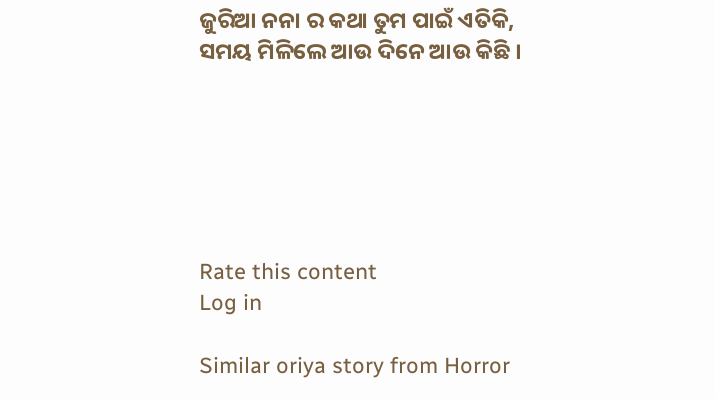ଜୁରିଆ ନନା ର କଥା ତୁମ ପାଇଁ ଏତିକି, ସମୟ ମିଳିଲେ ଆଉ ଦିନେ ଆଉ କିଛି ।






Rate this content
Log in

Similar oriya story from Horror